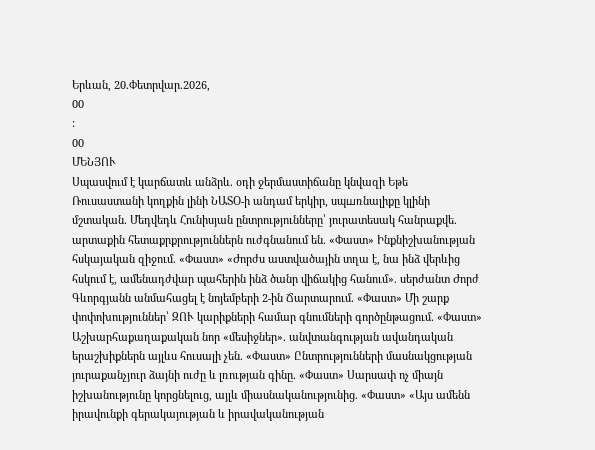Երևան, 20.Փետրվար.2026,
00
:
00
ՄԵՆՅՈՒ
Սպասվում է կարճատև անձրև. օդի ջերմաստիճանը կնվազի Եթե Ռուսաստանի կողքին լինի ՆԱՏՕ-ի անդամ երկիր, սպшռնալիքը կլինի մշտական. Մեդվեդև Հունիսյան ընտրությունները՝ յուրատեսակ հանրաքվե. արտաքին հետաքրքրություններն ուժգնանում են. «Փաստ» Ինքնիշխանության հսկայական զիջում. «Փաստ» «Ժորժս աստվածային տղա է, նա ինձ վերևից հսկում է, ամենադժվար պահերին ինձ ծանր վիճակից հանում». սերժանտ Ժորժ Գևորգյանն անմահացել է նոյեմբերի 2-ին Ճարտարում. «Փաստ» Մի շարք փոփոխություններ՝ ԶՈՒ կարիքների համար գնումների գործընթացում. «Փաստ» Աշխարհաքաղաքական նոր «մեսիջներ». անվտանգության ավանդական երաշխիքներն այլևս հուսալի չեն. «Փաստ» Ընտրությունների մասնակցության յուրաքանչյուր ձայնի ուժը և լռության գինը. «Փաստ» Սարսափ ոչ միայն իշխանությունը կորցնելուց, այլև միասնականությունից. «Փաստ» «Այս ամենն իրավունքի գերակայության և իրավականության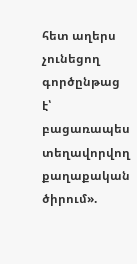հետ աղերս չունեցող գործընթաց է՝ բացառապես տեղավորվող քաղաքական ծիրում».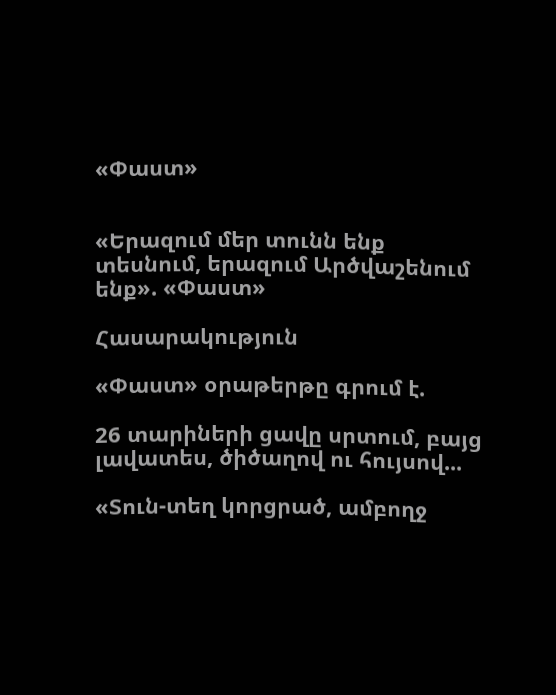«Փաստ»


«Երազում մեր տունն ենք տեսնում, երազում Արծվաշենում ենք». «Փաստ»

Հասարակություն

«Փաստ» օրաթերթը գրում է.

26 տարիների ցավը սրտում, բայց լավատես, ծիծաղով ու հույսով...

«Տուն-տեղ կորցրած, ամբողջ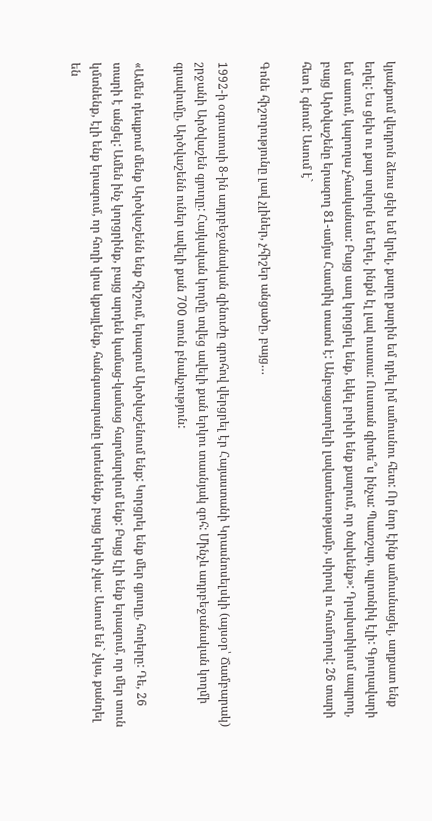կյանքում վեդրոն ձեռս ցեխ եմ կրել, քարը քարին եմ դրել իմ ամուսնու հետ: Որ նոր էինք ամուսնացել, աղքատ ենք եղել: Ես ցեխ ու քար տվողն եմ եղել, ինքն էլ լավ ուստա: Ուստան գիտե՞ս ինչա: Պատշար, պլոտնիկ էլի: Գյուղավարի եմ ասում, կարողա չհասկանաս: Բայց սաղ կորցրել ենք, եկել բոխի ենք քաղում, որ ծախենք»: Դրախտիկում ապրող, բայց Արծվաշենը երազող 81-ամյա Հասմիկ տատն է: Անբացատրելի լավատեսությամբ, սիրով ու հումորով: 26 տարի հետ է գնում: Ասում է`

Գոնե հիշողությունը լավ չլիներ, չհիշեր անցածը, բայց…

1992-ի օգոստոսի 8-ին ադրբեջանական զինուժը գրոհով վերցրել էր Հայաստանի Կրասնոսելսկի (այսօր՝ Ճամբարակ) շրջանի Արծվաշեն գյուղը: Հայկական կողմը տվեց ավելի քան երկու տասնյակ զոհ: Մինչև ադրբեջանական կողմի գրավումը, Արծվաշենն ուներ ավելի քան 700 տուն բնակչություն:

«Ամեն դեպքում մենք Արծվաշենն ենք հիշում, երազում Արծվաշենում ենք: Կորցրել ենք մեր գյուղը, հողերը: Դե, 26 տարի է անցել: Ամեն ինչ կորցրինք, բայց արդեն կամաց-կամաց հարմարվում ենք: Բայց էլի ենք երազում, որ մեր տուն կմտնենք, էլի ենք երազում, որ հողի վրա կքայլենք, հանգստարանը կտեսնենք, բայց երևի չկա: Ասում են` չկա, քանդել են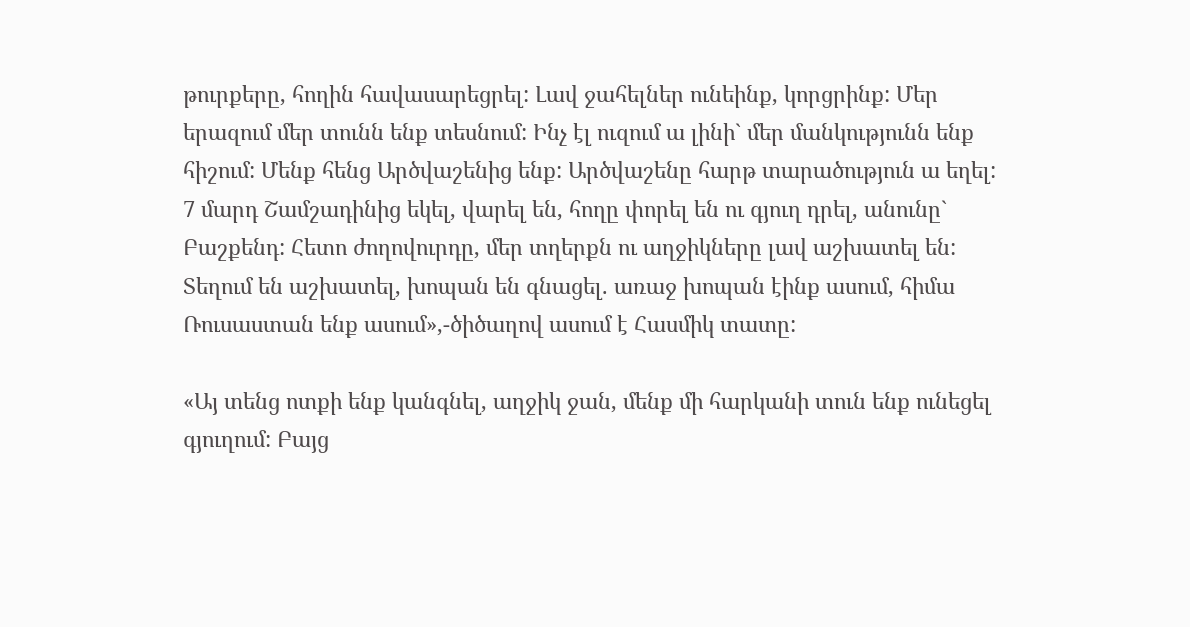թուրքերը, հողին հավասարեցրել: Լավ ջահելներ ունեինք, կորցրինք: Մեր երազում մեր տունն ենք տեսնում: Ինչ էլ ուզում ա լինի` մեր մանկությունն ենք հիշում: Մենք հենց Արծվաշենից ենք: Արծվաշենը հարթ տարածություն ա եղել: 7 մարդ Շամշադինից եկել, վարել են, հողը փորել են ու գյուղ դրել, անունը` Բաշքենդ: Հետո ժողովուրդը, մեր տղերքն ու աղջիկները լավ աշխատել են: Տեղում են աշխատել, խոպան են գնացել. առաջ խոպան էինք ասում, հիմա Ռուսաստան ենք ասում»,-ծիծաղով ասում է Հասմիկ տատը:

«Այ տենց ոտքի ենք կանգնել, աղջիկ ջան, մենք մի հարկանի տուն ենք ունեցել գյուղում: Բայց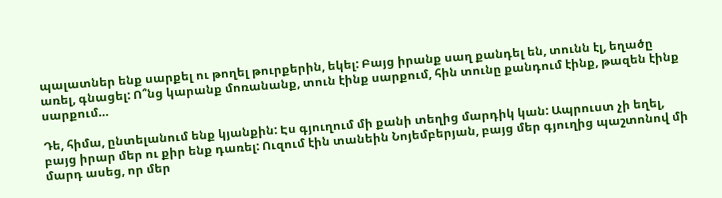պալատներ ենք սարքել ու թողել թուրքերին, եկել: Բայց իրանք սաղ քանդել են, տունն էլ, եղածը առել, գնացել: Ո՞նց կարանք մոռանանք, տուն էինք սարքում, հին տունը քանդում էինք, թազեն էինք սարքում…

Դե, հիմա, ընտելանում ենք կյանքին: Էս գյուղում մի քանի տեղից մարդիկ կան: Ապրուստ չի եղել, բայց իրար մեր ու քիր ենք դառել: Ուզում էին տանեին Նոյեմբերյան, բայց մեր գյուղից պաշտոնով մի մարդ ասեց, որ մեր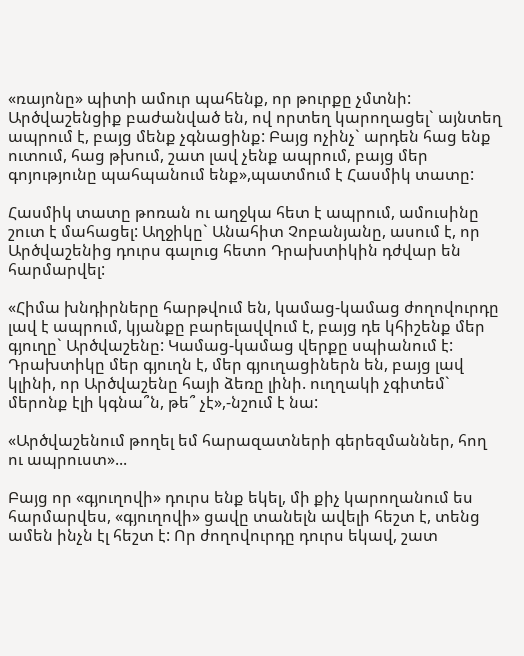«ռայոնը» պիտի ամուր պահենք, որ թուրքը չմտնի: Արծվաշենցիք բաժանված են, ով որտեղ կարողացել` այնտեղ ապրում է, բայց մենք չգնացինք: Բայց ոչինչ` արդեն հաց ենք ուտում, հաց թխում, շատ լավ չենք ապրում, բայց մեր գոյությունը պահպանում ենք»,պատմում է Հասմիկ տատը:

Հասմիկ տատը թոռան ու աղջկա հետ է ապրում, ամուսինը շուտ է մահացել: Աղջիկը` Անահիտ Չոբանյանը, ասում է, որ Արծվաշենից դուրս գալուց հետո Դրախտիկին դժվար են հարմարվել:

«Հիմա խնդիրները հարթվում են, կամաց-կամաց ժողովուրդը լավ է ապրում, կյանքը բարելավվում է, բայց դե կհիշենք մեր գյուղը` Արծվաշենը: Կամաց-կամաց վերքը սպիանում է: Դրախտիկը մեր գյուղն է, մեր գյուղացիներն են, բայց լավ կլինի, որ Արծվաշենը հայի ձեռը լինի. ուղղակի չգիտեմ` մերոնք էլի կգնա՞ն, թե՞ չէ»,-նշում է նա:

«Արծվաշենում թողել եմ հարազատների գերեզմաններ, հող ու ապրուստ»...

Բայց որ «գյուղովի» դուրս ենք եկել, մի քիչ կարողանում ես հարմարվես, «գյուղովի» ցավը տանելն ավելի հեշտ է, տենց ամեն ինչն էլ հեշտ է: Որ ժողովուրդը դուրս եկավ, շատ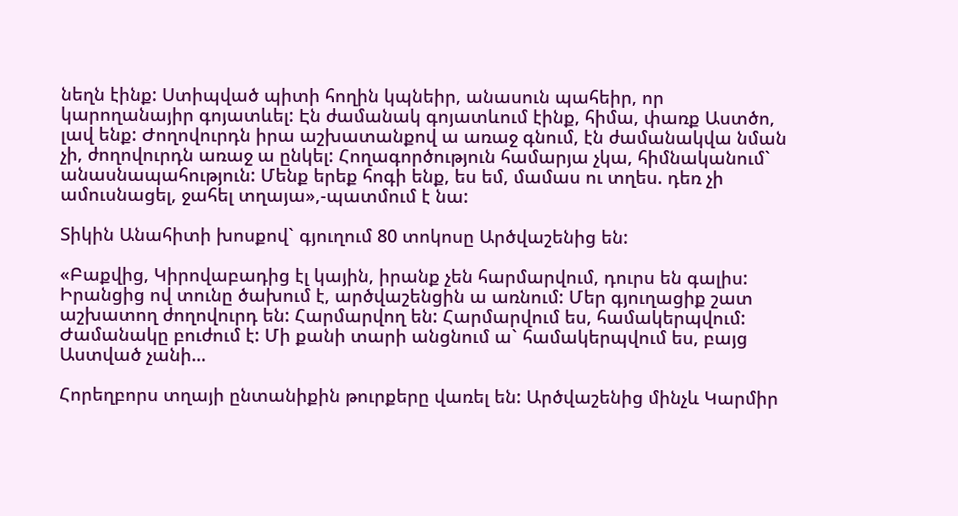նեղն էինք: Ստիպված պիտի հողին կպնեիր, անասուն պահեիր, որ կարողանայիր գոյատևել: Էն ժամանակ գոյատևում էինք, հիմա, փառք Աստծո, լավ ենք: Ժողովուրդն իրա աշխատանքով ա առաջ գնում, էն ժամանակվա նման չի, ժողովուրդն առաջ ա ընկել: Հողագործություն համարյա չկա, հիմնականում` անասնապահություն: Մենք երեք հոգի ենք, ես եմ, մամաս ու տղես. դեռ չի ամուսնացել, ջահել տղայա»,-պատմում է նա:

Տիկին Անահիտի խոսքով` գյուղում 80 տոկոսը Արծվաշենից են:

«Բաքվից, Կիրովաբադից էլ կային, իրանք չեն հարմարվում, դուրս են գալիս: Իրանցից ով տունը ծախում է, արծվաշենցին ա առնում: Մեր գյուղացիք շատ աշխատող ժողովուրդ են: Հարմարվող են: Հարմարվում ես, համակերպվում: Ժամանակը բուժում է: Մի քանի տարի անցնում ա` համակերպվում ես, բայց Աստված չանի…

Հորեղբորս տղայի ընտանիքին թուրքերը վառել են: Արծվաշենից մինչև Կարմիր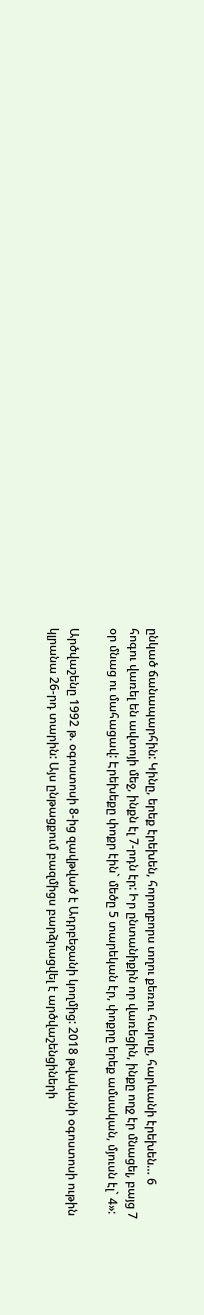ընկած ճանապարհին: Կինը, երեք էրեխեն, հորողբորս տղու քեռու հարսը, հարևանի էրեխեն… 6 հոգու վառել են ավտոյի մեջ, ինքն էլ 7-րդն էր: Իր ընտանիքին որ վառեցին, ինքը ողջ էր մնացել, բայց 7 օր մնաց ու մահացավ: Էրեխեքը փոքր էին` մեծը 5 տարեկան էր, փոքրը երեք ամսական, մյուսն էլ` 4»:

Արծվաշենը 1992 թ. օգոստոսի 8-ից զավթված է Ադրբեջանի կողմից: 2018 թվականի օգոստոսի ութին կլրանա 26-րդ տարին: Այս ընթացքում բազմիցս բարձրացվել է արծվաշենցիների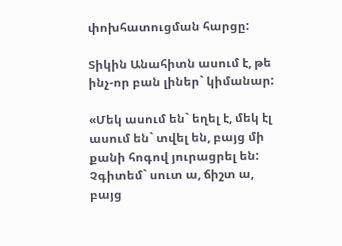փոխհատուցման հարցը:

Տիկին Անահիտն ասում է, թե ինչ-որ բան լիներ` կիմանար:

«Մեկ ասում են` եղել է, մեկ էլ ասում են` տվել են, բայց մի քանի հոգով յուրացրել են: Չգիտեմ` սուտ ա, ճիշտ ա, բայց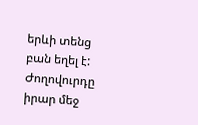երևի տենց բան եղել է: Ժողովուրդը իրար մեջ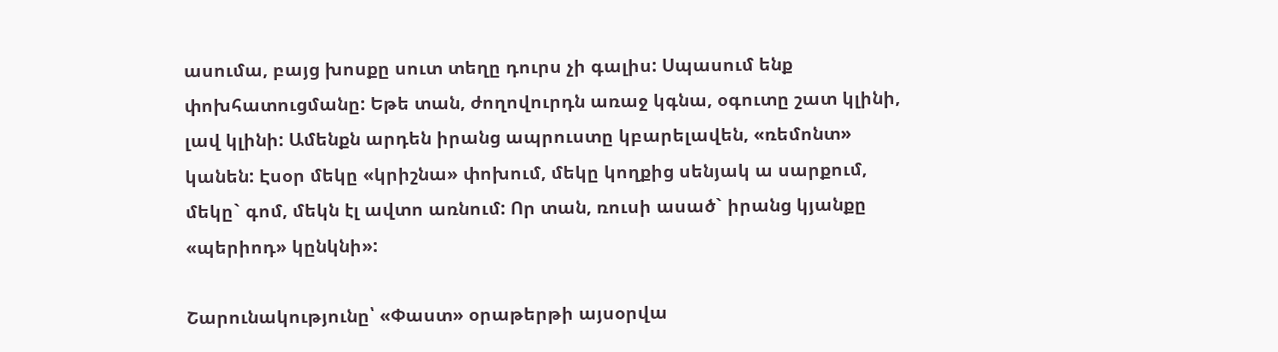ասումա, բայց խոսքը սուտ տեղը դուրս չի գալիս: Սպասում ենք փոխհատուցմանը: Եթե տան, ժողովուրդն առաջ կգնա, օգուտը շատ կլինի, լավ կլինի: Ամենքն արդեն իրանց ապրուստը կբարելավեն, «ռեմոնտ» կանեն: Էսօր մեկը «կրիշնա» փոխում, մեկը կողքից սենյակ ա սարքում, մեկը` գոմ, մեկն էլ ավտո առնում: Որ տան, ռուսի ասած` իրանց կյանքը «պերիոդ» կընկնի»:

Շարունակությունը՝ «Փաստ» օրաթերթի այսօրվա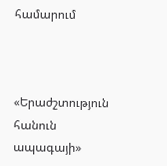համարում



«Երաժշտություն հանուն ապագայի»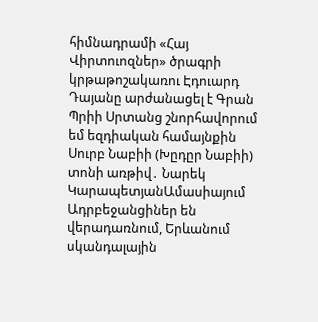հիմնադրամի «Հայ Վիրտուոզներ» ծրագրի կրթաթոշակառու Էդուարդ Դայանը արժանացել է Գրան Պրիի Սրտանց շնորհավորում եմ եզդիական համայնքին Սուրբ Նաբիի (Խըդըր Նաբիի) տոնի առթիվ․ Նարեկ ԿարապետյանԱմասիայում Ադրբեջանցիներ են վերադառնում, Երևանում սկանդալային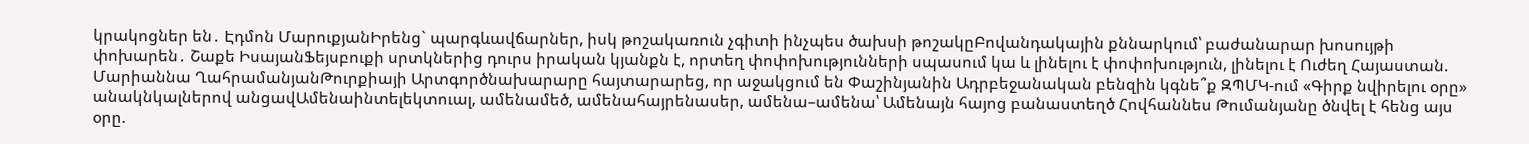կրակոցներ են․ Էդմոն ՄարուքյանԻրենց` պարգևավճարներ, իսկ թոշակառուն չգիտի ինչպես ծախսի թոշակըԲովանդակային քննարկում՝ բաժանարար խոսույթի փոխարեն․ Շաքե ԻսայանՖեյսբուքի սրտկներից դուրս իրական կյանքն է, որտեղ փոփոխությունների սպասում կա և լինելու է փոփոխություն, լինելու է Ուժեղ Հայաստան. Մարիաննա ՂահրամանյանԹուրքիայի Արտգործնախարարը հայտարարեց, որ աջակցում են Փաշինյանին Ադրբեջանական բենզին կգնե՞ք ԶՊՄԿ-ում «Գիրք նվիրելու օրը» անակնկալներով անցավԱմենաինտելեկտուալ, ամենամեծ, ամենահայրենասեր, ամենա–ամենա՝ Ամենայն հայոց բանաստեղծ Հովհաննես Թումանյանը ծնվել է հենց այս օրը.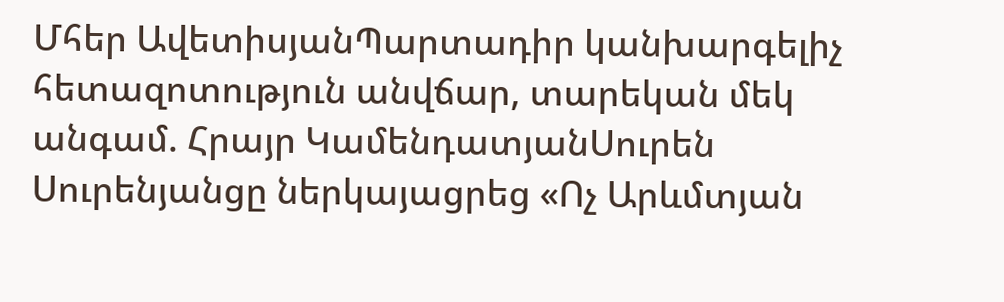Մհեր ԱվետիսյանՊարտադիր կանխարգելիչ հետազոտություն անվճար, տարեկան մեկ անգամ. Հրայր ԿամենդատյանՍուրեն Սուրենյանցը ներկայացրեց «Ոչ Արևմտյան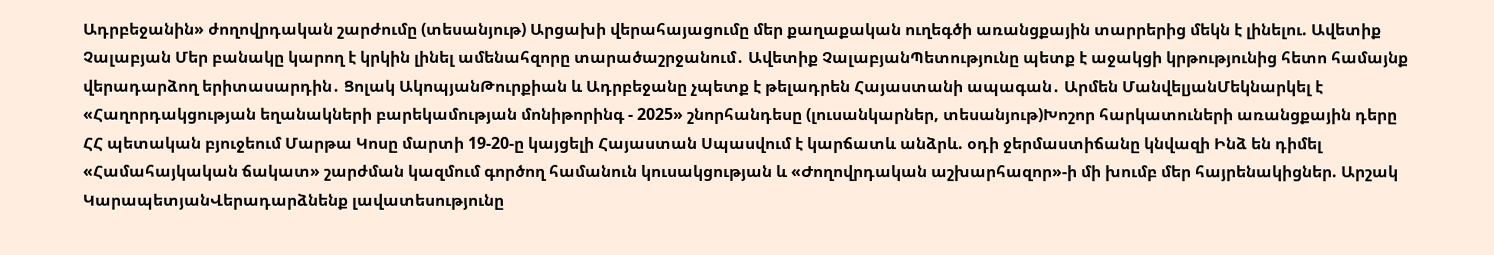Ադրբեջանին» ժողովրդական շարժումը (տեսանյութ) Արցախի վերահայացումը մեր քաղաքական ուղեգծի առանցքային տարրերից մեկն է լինելու. Ավետիք Չալաբյան Մեր բանակը կարող է կրկին լինել ամենահզորը տարածաշրջանում․ Ավետիք ՉալաբյանՊետությունը պետք է աջակցի կրթությունից հետո համայնք վերադարձող երիտասարդին․ Ցոլակ ԱկոպյանԹուրքիան և Ադրբեջանը չպետք է թելադրեն Հայաստանի ապագան․ Արմեն ՄանվելյանՄեկնարկել է «Հաղորդակցության եղանակների բարեկամության մոնիթորինգ - 2025» շնորհանդեսը (լուսանկարներ, տեսանյութ)Խոշոր հարկատուների առանցքային դերը ՀՀ պետական բյուջեում Մարթա Կոսը մարտի 19-20-ը կայցելի Հայաստան Սպասվում է կարճատև անձրև. օդի ջերմաստիճանը կնվազի Ինձ են դիմել «Համահայկական ճակատ» շարժման կազմում գործող համանուն կուսակցության և «Ժողովրդական աշխարհազոր»-ի մի խումբ մեր հայրենակիցներ. Արշակ ԿարապետյանՎերադարձնենք լավատեսությունը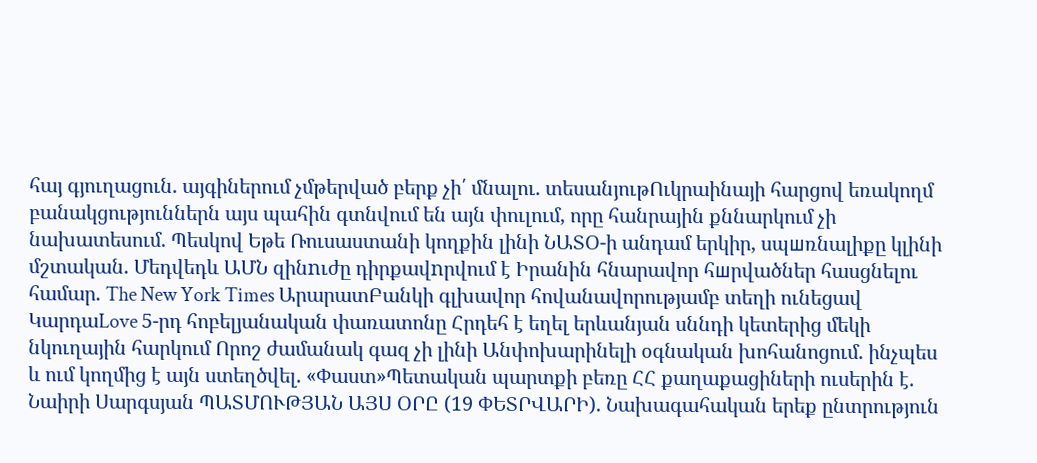հայ գյուղացուն. այգիներում չմթերված բերք չի՛ մնալու. տեսանյութՈւկրաինայի հարցով եռակողմ բանակցություններն այս պահին գտնվում են այն փուլում, որը հանրային քննարկում չի նախատեսում. Պեսկով Եթե Ռուսաստանի կողքին լինի ՆԱՏՕ-ի անդամ երկիր, սպшռնալիքը կլինի մշտական. Մեդվեդև ԱՄՆ զինnւժը դիրքավnրվում է Իրանին հնարավոր հшրվածներ հասցնելու համար. The New York Times ԱրարատԲանկի գլխավոր հովանավորությամբ տեղի ունեցավ ԿարդաLove 5-րդ հոբելյանական փառատոնը Հրդեհ է եղել երևանյան սննդի կետերից մեկի նկուղային հարկում Որոշ ժամանակ գազ չի լինի Անփոխարինելի օգնական խոհանոցում. ինչպես և ում կողմից է այն ստեղծվել. «Փաստ»Պետական պարտքի բեռը ՀՀ քաղաքացիների ուսերին է. Նաիրի Սարգսյան ՊԱՏՄՈՒԹՅԱՆ ԱՅՍ ՕՐԸ (19 ՓԵՏՐՎԱՐԻ). Նախագահական երեք ընտրություն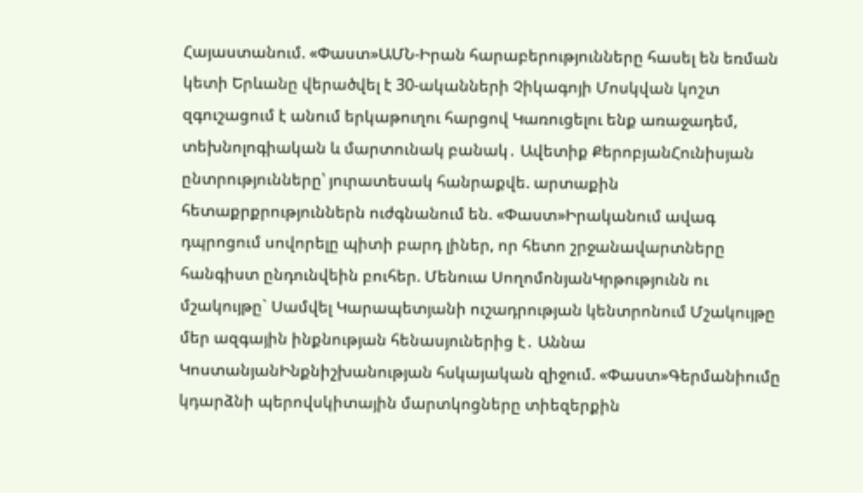Հայաստանում. «Փաստ»ԱՄՆ-Իրան հարաբերությունները հասել են եռման կետի Երևանը վերածվել է 30-ականների Չիկագոյի Մոսկվան կոշտ զգուշացում է անում երկաթուղու հարցով Կառուցելու ենք առաջադեմ, տեխնոլոգիական և մարտունակ բանակ․ Ավետիք ՔերոբյանՀունիսյան ընտրությունները՝ յուրատեսակ հանրաքվե. արտաքին հետաքրքրություններն ուժգնանում են. «Փաստ»Իրականում ավագ դպրոցում սովորելը պիտի բարդ լիներ, որ հետո շրջանավարտները հանգիստ ընդունվեին բուհեր. Մենուա ՍողոմոնյանԿրթությունն ու մշակույթը` Սամվել Կարապետյանի ուշադրության կենտրոնում Մշակույթը մեր ազգային ինքնության հենասյուներից է․ Աննա ԿոստանյանԻնքնիշխանության հսկայական զիջում. «Փաստ»Գերմանիումը կդարձնի պերովսկիտային մարտկոցները տիեզերքին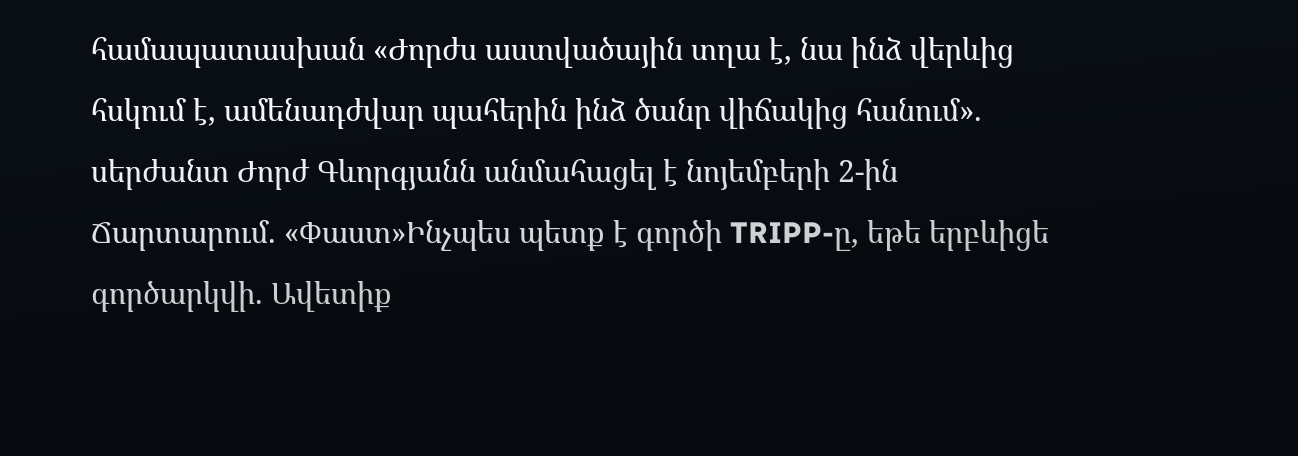համապատասխան «Ժորժս աստվածային տղա է, նա ինձ վերևից հսկում է, ամենադժվար պահերին ինձ ծանր վիճակից հանում». սերժանտ Ժորժ Գևորգյանն անմահացել է նոյեմբերի 2-ին Ճարտարում. «Փաստ»Ինչպես պետք է գործի TRIPP-ը, եթե երբևիցե գործարկվի. Ավետիք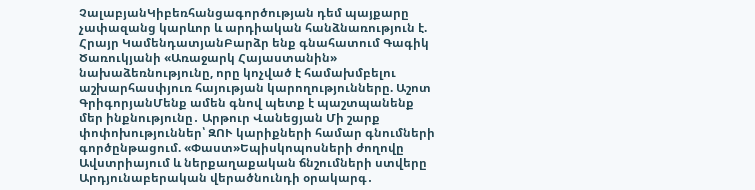ՉալաբյանԿիբեռհանցագործության դեմ պայքարը չափազանց կարևոր և արդիական հանձնառություն է. Հրայր ԿամենդատյանԲարձր ենք գնահատում Գագիկ Ծառուկյանի «Առաջարկ Հայաստանին» նախաձեռնությունը, որը կոչված է համախմբելու աշխարհասփյուռ հայության կարողությունները. Աշոտ ԳրիգորյանՄենք ամեն գնով պետք է պաշտպանենք մեր ինքնությունը․ Արթուր Վանեցյան Մի շարք փոփոխություններ՝ ԶՈՒ կարիքների համար գնումների գործընթացում. «Փաստ»Եպիսկոպոսների ժողովը Ավստրիայում և ներքաղաքական ճնշումների ստվերը Արդյունաբերական վերածնունդի օրակարգ․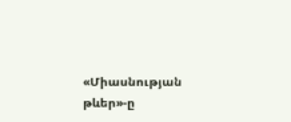«Միասնության թևեր»-ը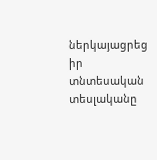ներկայացրեց իր տնտեսական տեսլականը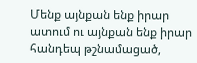Մենք այնքան ենք իրար ատում ու այնքան ենք իրար հանդեպ թշնամացած,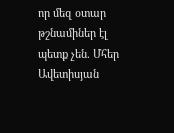որ մեզ օտար թշնամիներ էլ պետք չեն. Մհեր Ավետիսյան